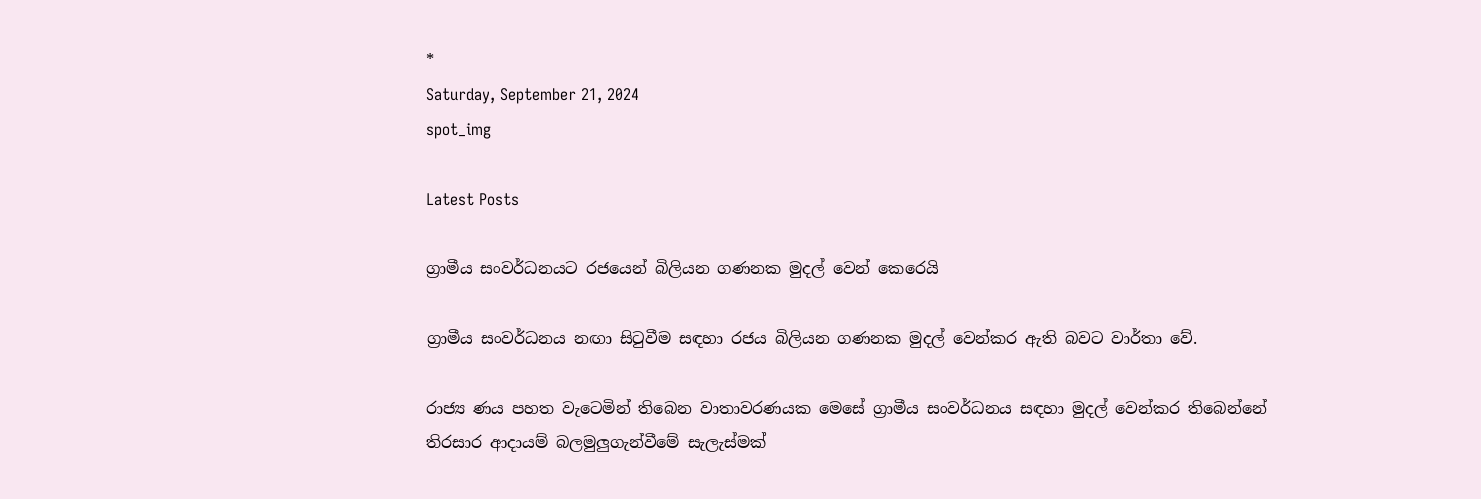*
Saturday, September 21, 2024
spot_img

Latest Posts

ග්‍රාමීය සංවර්ධනයට රජයෙන් බිලියන ගණනක මුදල් වෙන් කෙරෙයි

ග්‍රාමීය සංවර්ධනය නඟා සිටුවීම සඳහා රජය බිලියන ගණනක මුදල් වෙන්කර ඇති බවට වාර්තා වේ.

රාජ්‍ය ණය පහත වැටෙමින් තිබෙන වාතාවරණයක මෙසේ ග්‍රාමීය සංවර්ධනය සඳහා මුදල් වෙන්කර තිබෙන්නේ තිරසාර ආදායම් බලමුලුගැන්වීමේ සැලැස්මක්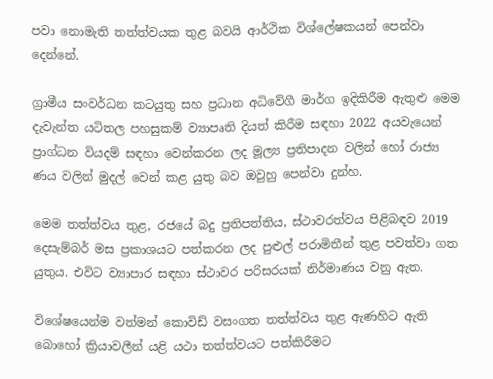පවා නොමැති තත්ත්වයක තුළ බවයි ආර්ථික විශ්ලේෂකයන් පෙන්වා දෙන්නේ.

ග්‍රාමීය සංවර්ධන කටයුතු සහ ප්‍රධාන අධිවේගී මාර්ග ඉදිකිරීම ඇතුළු මෙම දැවැන්ත යටිතල පහසුකම් ව්‍යාපෘති දියත් කිරීම සඳහා 2022 අයවැයෙන් ප්‍රාග්ධන වියදම් සඳහා වෙන්කරන ලද මූල්‍ය ප්‍රතිපාදන වලින් හෝ රාජ්‍ය ණය වලින් මුදල් වෙන් කළ යුතු බව ඔවුහු පෙන්වා දුන්හ.

මෙම තත්ත්වය තුළ, රජයේ බදු ප්‍රතිපත්තිය, ස්ථාවරත්වය පිළිබඳව 2019 දෙසැම්බර් මස ප්‍රකාශයට පත්කරන ලද පුළුල් පරාමිතීන් තුළ පවත්වා ගත යුතුය. එවිට ව්‍යාපාර සඳහා ස්ථාවර පරිසරයක් නිර්මාණය වනු ඇත.

විශේෂයෙන්ම වත්මන් කොවිඩ් වසංගත තත්ත්වය තුළ ඇණහිට ඇති බොහෝ ක්‍රියාවලීන් යළි යථා තත්ත්වයට පත්කිරීමට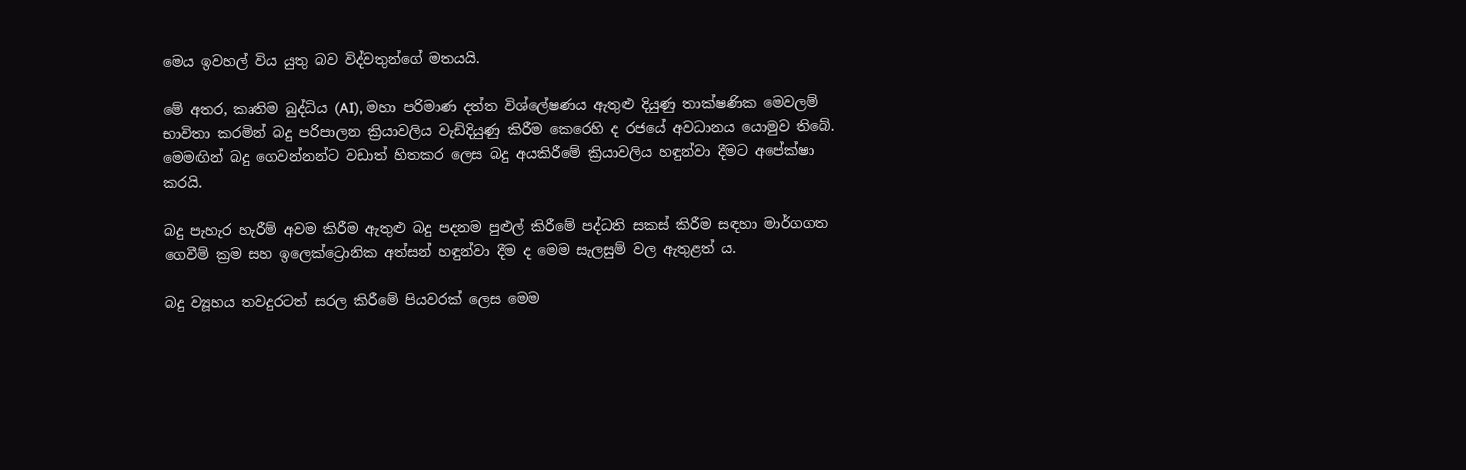මෙය ඉවහල් විය යුතු බව විද්වතුන්ගේ මතයයි.

මේ අතර, කෘතිම බුද්ධිය (AI), මහා පරිමාණ දත්ත විශ්ලේෂණය ඇතුළු දියුණු තාක්ෂණික මෙවලම් භාවිතා කරමින් බදු පරිපාලන ක්‍රියාවලිය වැඩිදියුණු කිරීම කෙරෙහි ද රජයේ අවධානය යොමුව තිබේ. මෙමඟින් බදු ගෙවන්නන්ට වඩාත් හිතකර ලෙස බදු අයකිරීමේ ක්‍රියාවලිය හඳුන්වා දීමට අපේක්ෂා කරයි.

බදු පැහැර හැරීම් අවම කිරීම ඇතුළු බදු පදනම පුළුල් කිරීමේ පද්ධති සකස් කිරීම සඳහා මාර්ගගත ගෙවීම් ක්‍රම සහ ඉලෙක්ට්‍රොනික අත්සන් හඳුන්වා දීම ද මෙම සැලසුම් වල ඇතුළත් ය.

බදු ව්‍යූහය තවදුරටත් සරල කිරීමේ පියවරක් ලෙස මෙම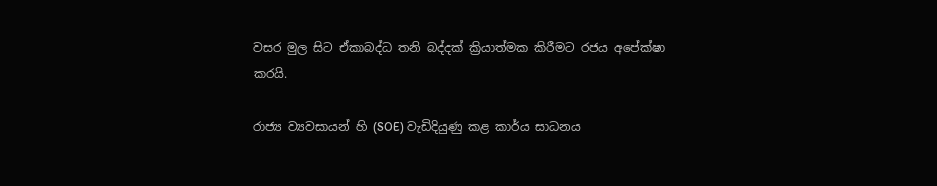වසර මුල සිට ඒකාබද්ධ තනි බද්දක් ක්‍රියාත්මක කිරීමට රජය අපේක්ෂා කරයි.

රාජ්‍ය ව්‍යවසායන් හි (SOE) වැඩිදියුණු කළ කාර්ය සාධනය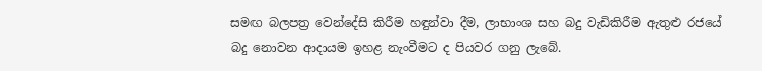සමඟ බලපත්‍ර වෙන්දේසි කිරීම හඳුන්වා දීම, ලාභාංශ සහ බදු වැඩිකිරීම ඇතුළු රජයේ බදු නොවන ආදායම ඉහළ නැංවීමට ද පියවර ගනු ලැබේ.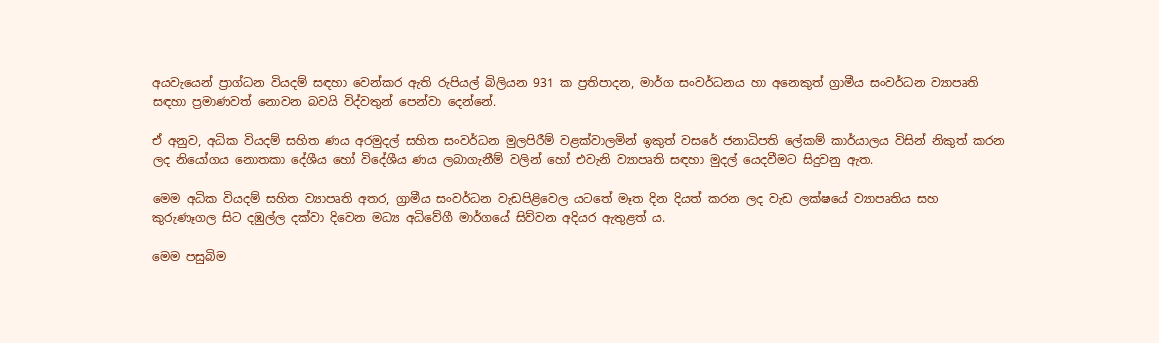අයවැයෙන් ප්‍රාග්ධන වියදම් සඳහා වෙන්කර ඇති රුපියල් බිලියන 931 ක ප්‍රතිපාදන, මාර්ග සංවර්ධනය හා අනෙකුත් ග්‍රාමීය සංවර්ධන ව්‍යාපෘති සඳහා ප්‍රමාණවත් නොවන බවයි විද්වතුන් පෙන්වා දෙන්නේ.

ඒ අනුව, අධික වියදම් සහිත ණය අරමුදල් සහිත සංවර්ධන මුලපිරීම් වළක්වාලමින් ඉකුත් වසරේ ජනාධිපති ලේකම් කාර්යාලය විසින් නිකුත් කරන ලද නියෝගය නොතකා දේශීය හෝ විදේශීය ණය ලබාගැනීම් වලින් හෝ එවැනි ව්‍යාපෘති සඳහා මුදල් යෙදවීමට සිදුවනු ඇත.

මෙම අධික වියදම් සහිත ව්‍යාපෘති අතර, ග්‍රාමීය සංවර්ධන වැඩපිළිවෙල යටතේ මෑත දින දියත් කරන ලද වැඩ ලක්ෂයේ ව්‍යාපෘතිය සහ කුරුණෑගල සිට දඹුල්ල දක්වා දිවෙන මධ්‍ය අධිවේගී මාර්ගයේ සිව්වන අදියර ඇතුළත් ය.

මෙම පසුබිම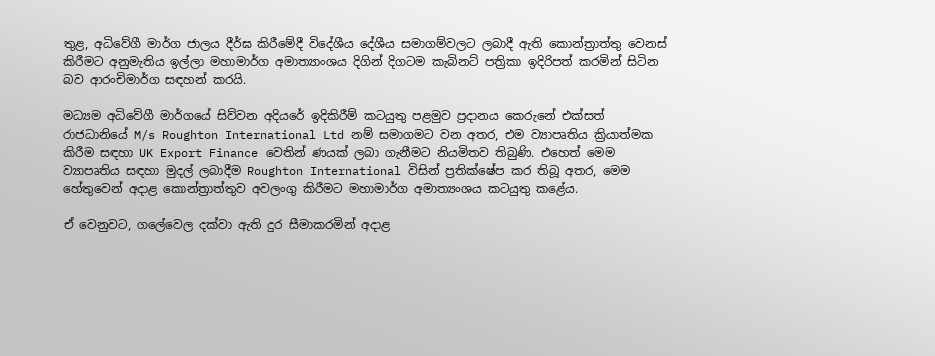තුළ, අධිවේගී මාර්ග ජාලය දීර්ඝ කිරීමේදී විදේශීය දේශීය සමාගම්වලට ලබාදී ඇති කොන්ත්‍රාත්තු වෙනස් කිරීමට අනුමැතිය ඉල්ලා මහාමාර්ග අමාත්‍යාංශය දිගින් දිගටම කැබිනට් පත්‍රිකා ඉදිරිපත් කරමින් සිටින බව ආරංචිමාර්ග සඳහන් කරයි.

මධ්‍යම අධිවේගී මාර්ගයේ සිව්වන අදියරේ ඉදිකිරීම් කටයුතු පළමුව ප්‍රදානය කෙරුනේ එක්සත් රාජධානියේ M/s Roughton International Ltd නම් සමාගමට වන අතර, එම ව්‍යාපෘතිය ක්‍රියාත්මක කිරීම සඳහා UK Export Finance වෙතින් ණයක් ලබා ගැනීමට නියමිතව තිබුණි. එහෙත් මෙම ව්‍යාපෘතිය සඳහා මුදල් ලබාදීම Roughton International විසින් ප්‍රතික්ෂේප කර තිබූ අතර, මෙම හේතුවෙන් අදාළ කොන්ත්‍රාත්තුව අවලංගු කිරීමට මහාමාර්ග අමාත්‍යංශය කටයුතු කළේය.

ඒ වෙනුවට, ගලේවෙල දක්වා ඇති දුර සීමාකරමින් අදාළ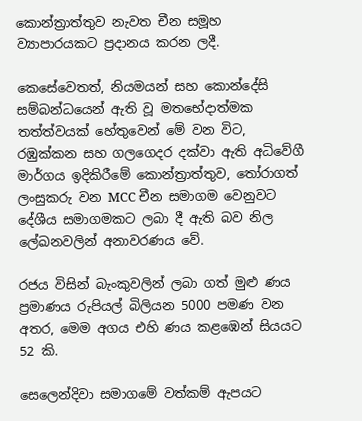කොන්ත්‍රාත්තුව නැවත චීන සමූහ ව්‍යාපාරයකට ප්‍රදානය කරන ලදී.

කෙසේවෙතත්, නියමයන් සහ කොන්දේසි සම්බන්ධයෙන් ඇති වූ මතභේදාත්මක තත්ත්වයක් හේතුවෙන් මේ වන විට, රඹුක්කන සහ ගලගෙදර දක්වා ඇති අධිවේගී මාර්ගය ඉදිකිරීමේ කොන්ත්‍රාත්තුව, තෝරාගත් ලංසුකරු වන MCC චීන සමාගම වෙනුවට දේශීය සමාගමකට ලබා දී ඇති බව නිල ලේඛනවලින් අනාවරණය වේ.

රජය විසින් බැංකුවලින් ලබා ගත් මුළු ණය ප්‍රමාණය රුපියල් බිලියන 5000 පමණ වන අතර, මෙම අගය එහි ණය කළඹෙන් සියයට 52 කි.

සෙලෙන්දිවා සමාගමේ වත්කම් ඇපයට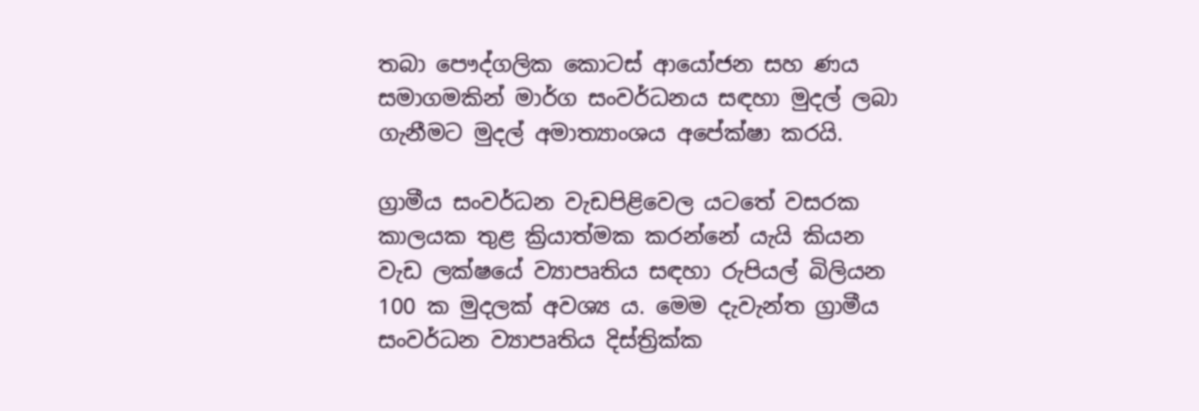තබා පෞද්ගලික කොටස් ආයෝජන සහ ණය සමාගමකින් මාර්ග සංවර්ධනය සඳහා මුදල් ලබා ගැනීමට මුදල් අමාත්‍යාංශය අපේක්ෂා කරයි.

ග්‍රාමීය සංවර්ධන වැඩපිළිවෙල යටතේ වසරක කාලයක තුළ ක්‍රියාත්මක කරන්නේ යැයි කියන වැඩ ලක්ෂයේ ව්‍යාපෘතිය සඳහා රුපියල් බිලියන 100 ක මුදලක් අවශ්‍ය ය. මෙම දැවැන්ත ග්‍රාමීය සංවර්ධන ව්‍යාපෘතිය දිස්ත්‍රික්ක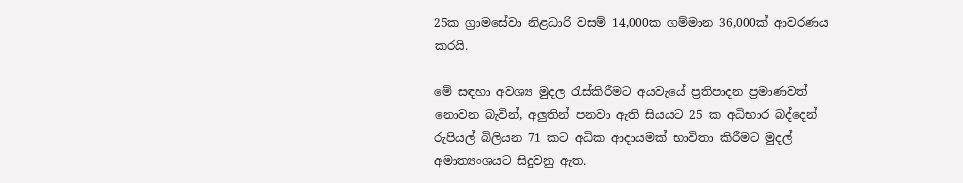25ක ග්‍රාමසේවා නිළධාරි වසම් 14,000ක ගම්මාන 36,000ක් ආවරණය කරයි.

මේ සඳහා අවශ්‍ය මුදල රැස්කිරීමට අයවැයේ ප්‍රතිපාදන ප්‍රමාණවත් නොවන බැවින්, අලුතින් පනවා ඇති සියයට 25 ක අධිභාර බද්දෙන් රුපියල් බිලියන 71 කට අධික ආදායමක් භාවිතා කිරීමට මුදල් අමාත්‍යංශයට සිදුවනු ඇත.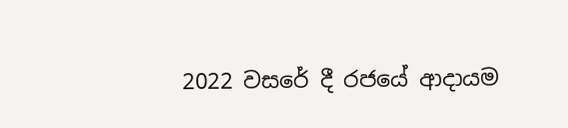2022 වසරේ දී රජයේ ආදායම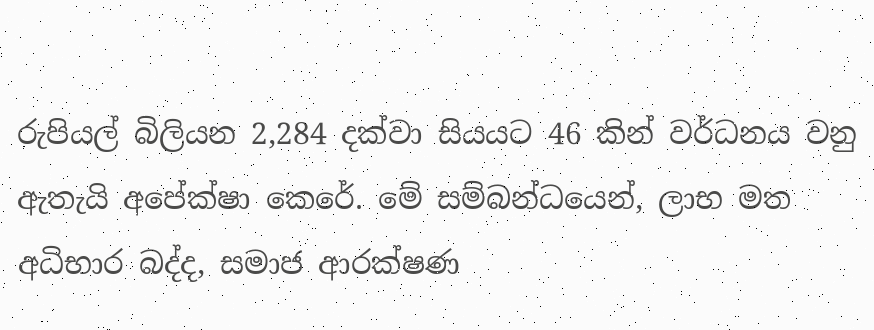රුපියල් බිලියන 2,284 දක්වා සියයට 46 කින් වර්ධනය වනු ඇතැයි අපේක්ෂා කෙරේ. මේ සම්බන්ධයෙන්, ලාභ මත අධිභාර බද්ද, සමාජ ආරක්ෂණ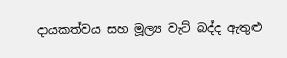දායකත්වය සහ මූල්‍ය වැට් බද්ද ඇතුළු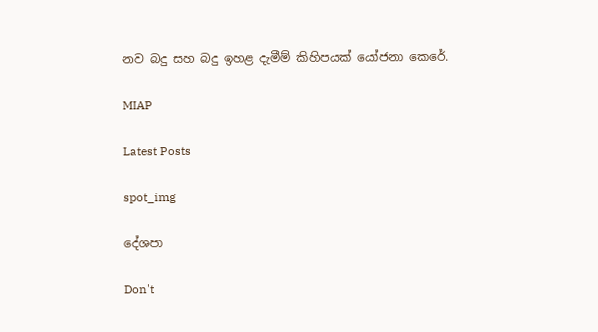නව බදු සහ බදු ඉහළ දැමීම් කිහිපයක් යෝජනා කෙරේ.

MIAP

Latest Posts

spot_img

දේශපා

Don't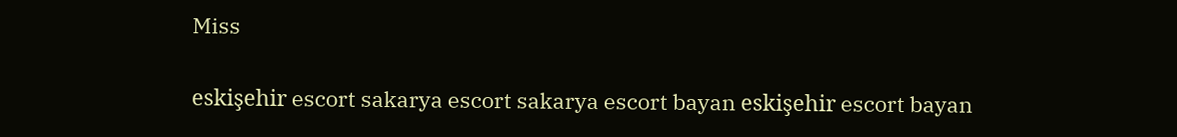Miss

eskişehir escort sakarya escort sakarya escort bayan eskişehir escort bayan